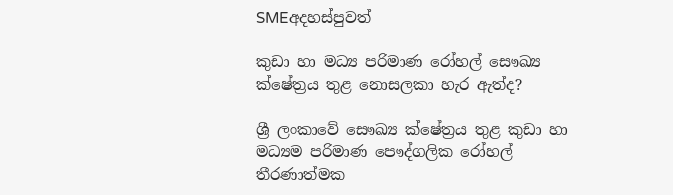SMEඅදහස්පුවත්

කුඩා හා මධ්‍ය පරිමාණ රෝහල් සෞඛ්‍ය ක්ෂේත්‍රය තුළ නොසලකා හැර ඇත්ද?

ශ්‍රී ලංකාවේ සෞඛ්‍ය ක්ෂේත්‍රය තුළ කුඩා හා මධ්‍යම පරිමාණ පෞද්ගලික රෝහල් තීරණාත්මක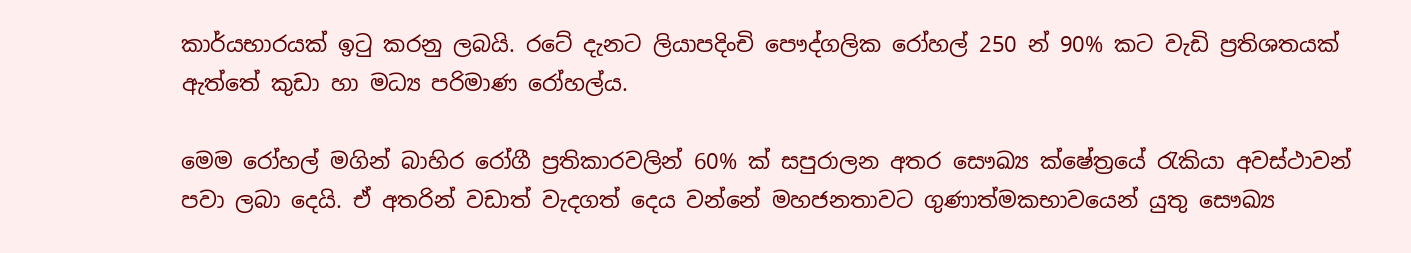කාර්යභාරයක් ඉටු කරනු ලබයි. රටේ දැනට ලියාපදිංචි පෞද්ගලික රෝහල් 250 න් 90% කට වැඩි ප්‍රතිශතයක් ඇත්තේ කුඩා හා මධ්‍ය පරිමාණ රෝහල්ය.

මෙම රෝහල් මගින් බාහිර රෝගී ප්‍රතිකාරවලින් 60% ක් සපුරාලන අතර සෞඛ්‍ය ක්ෂේත්‍රයේ රැකියා අවස්ථාවන් පවා ලබා දෙයි. ඒ අතරින් වඩාත් වැදගත් දෙය වන්නේ මහජනතාවට ගුණාත්මකභාවයෙන් යුතු සෞඛ්‍ය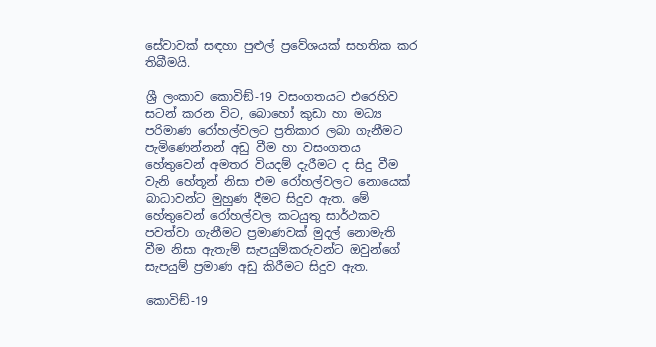සේවාවක් සඳහා පුළුල් ප්‍රවේශයක් සහතික කර තිබීමයි.

ශ්‍රී ලංකාව කොවිඞ්-19 වසංගතයට එරෙහිව සටන් කරන විට, බොහෝ කුඩා හා මධ්‍ය පරිමාණ රෝහල්වලට ප්‍රතිකාර ලබා ගැනීමට පැමිණෙන්නන් අඩු වීම හා වසංගතය හේතුවෙන් අමතර වියදම් දැරීමට ද සිදු වීම වැනි හේතූන් නිසා එම රෝහල්වලට නොයෙක් බාධාවන්ට මුහුණ දීමට සිදුව ඇත. මේ හේතුවෙන් රෝහල්වල කටයුතු සාර්ථකව පවත්වා ගැනීමට ප්‍රමාණවක් මුදල් නොමැති වීම නිසා ඇතැම් සැපයුම්කරුවන්ට ඔවුන්ගේ සැපයුම් ප්‍රමාණ අඩු කිරීමට සිදුව ඇත.

කොවිඞ්-19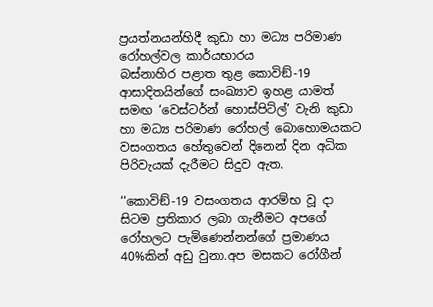ප්‍රයත්නයන්හිදී කුඩා හා මධ්‍ය පරිමාණ රෝහල්වල කාර්යභාරය
බස්නාහිර පළාත තුළ කොවිඞ්-19 ආසාදිතයින්ගේ සංඛ්‍යාව ඉහළ යාමත් සමඟ ‘වෙස්ටර්න් හොස්පිට්ල්’ වැනි කුඩා හා මධ්‍ය පරිමාණ රෝහල් බොහොමයකට වසංගතය හේතුවෙන් දිනෙන් දින අධික පිරිවැයක් දැරීමට සිදුව ඇත.

‘‘කොවිඞ්-19 වසංගතය ආරම්භ වූ දා සිටම ප්‍රතිකාර ලබා ගැනීමට අපගේ රෝහලට පැමිණෙන්නන්ගේ ප්‍රමාණය 40%කින් අඩු වුනා.අප මසකට රෝගීන්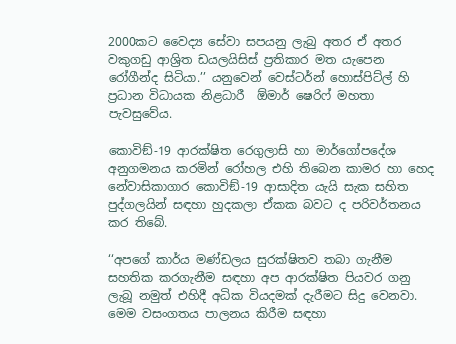2000කට වෛද්‍ය සේවා සපයනු ලැබු අතර ඒ අතර වකුගඩු ආශ්‍රිත ඩයලයිසිස් ප්‍රතිකාර මත යැපෙන රෝගීන්ද සිටියා.’’ යනුවෙන් වෙස්ටර්න් හොස්පිට්ල් හි ප්‍රධාන විධායක නිළධාරී  ඕමාර් ෂෙරිෆ් මහතා පැවසුවේය.

කොවිඞ්-19 ආරක්ෂිත රෙගුලාසි හා මාර්ගෝපදේශ අනුගමනය කරමින් රෝහල එහි තිබෙන කාමර හා හෙද නේවාසිකාගාර කොවිඞ්-19 ආසාදිත යැයි සැක සහිත පුද්ගලයින් සඳහා හුදකලා ඒකක බවට ද පරිවර්තනය කර තිබේ.

‘‘අපගේ කාර්ය මණ්ඩලය සුරක්ෂිතව තබා ගැනීම සහතික කරගැනීම සඳහා අප ආරක්ෂිත පියවර ගනු ලැබූ නමුත් එහිදී අධික වියදමක් දැරීමට සිදු වෙනවා. මෙම වසංගතය පාලනය කිරීම සඳහා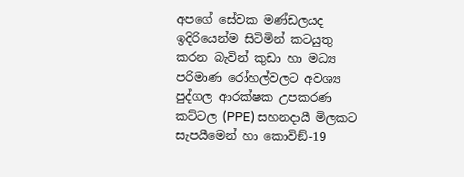අපගේ සේවක මණ්ඩලයද ඉදිරියෙන්ම සිටිමින් කටයුතු කරන බැවින් කුඩා හා මධ්‍ය පරිමාණ රෝහල්වලට අවශ්‍ය පුද්ගල ආරක්ෂක උපකරණ කට්ටල (PPE) සහනදායී මිලකට සැපයීමෙන් හා කොවිඞ්-19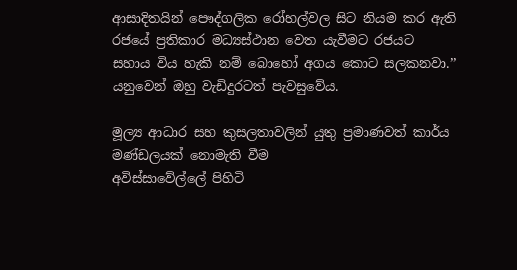ආසාදිතයින් පෞද්ගලික රෝහල්වල සිට නියම කර ඇති රජයේ ප්‍රතිකාර මධ්‍යස්ථාන වෙත යැවීමට රජයට සහාය විය හැකි නම් බොහෝ අගය කොට සලකනවා.’’ යනුවෙන් ඔහු වැඩිදුරටත් පැවසුවේය.

මූල්‍ය ආධාර සහ කුසලතාවලින් යුතු ප්‍රමාණවත් කාර්ය මණ්ඩලයක් නොමැති වීම
අවිස්සාවේල්ලේ පිහිටි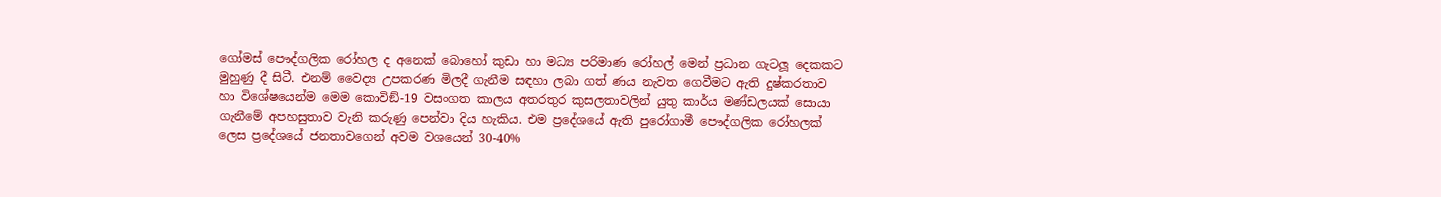ගෝමස් පෞද්ගලික රෝහල ද අනෙක් බොහෝ කුඩා හා මධ්‍ය පරිමාණ රෝහල් මෙන් ප්‍රධාන ගැටලූ දෙකකට මුහුණු දී සිටී. එනම් වෛද්‍ය උපකරණ මිලදී ගැනීම සඳහා ලබා ගත් ණය නැවත ගෙවීමට ඇති දුෂ්කරතාව හා විශේෂයෙන්ම මෙම කොවිඞ්-19 වසංගත කාලය අතරතුර කුසලතාවලින් යුතු කාර්ය මණ්ඩලයක් සොයා ගැනීමේ අපහසුතාව වැනි කරුණු පෙන්වා දිය හැකිය. එම ප්‍රදේශයේ ඇති පුරෝගාමී පෞද්ගලික රෝහලක් ලෙස ප්‍රදේශයේ ජනතාවගෙන් අවම වශයෙන් 30-40%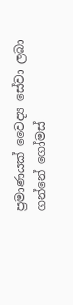ප්‍රමාණයක් වෛද්‍ය සේවා ලබා ගන්නේ ගෝමස්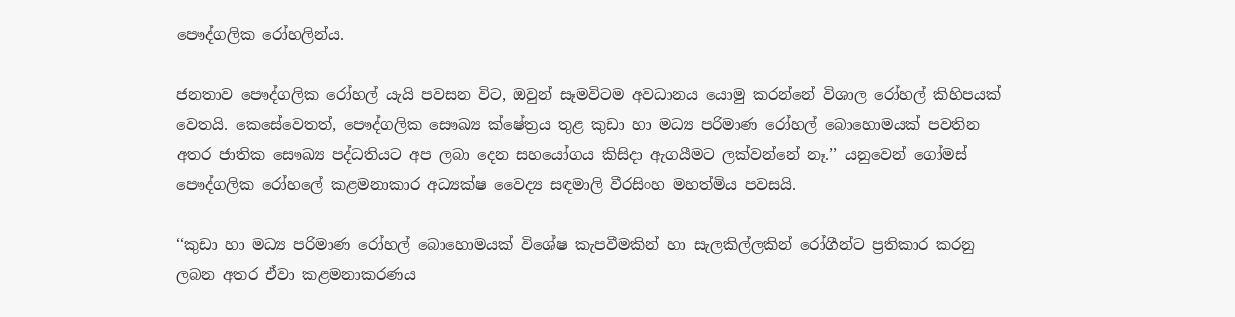පෞද්ගලික රෝහලින්ය.

ජනතාව පෞද්ගලික රෝහල් යැයි පවසන විට, ඔවුන් සෑමවිටම අවධානය යොමු කරන්නේ විශාල රෝහල් කිහිපයක් වෙතයි. කෙසේවෙතත්, පෞද්ගලික සෞඛ්‍ය ක්ෂේත්‍රය තුළ කුඩා හා මධ්‍ය පරිමාණ රෝහල් බොහොමයක් පවතින අතර ජාතික සෞඛ්‍ය පද්ධතියට අප ලබා දෙන සහයෝගය කිසිදා ඇගයීමට ලක්වන්නේ නෑ.’’ යනුවෙන් ගෝමස් පෞද්ගලික රෝහලේ කළමනාකාර අධ්‍යක්ෂ වෛද්‍ය සඳමාලි වීරසිංහ මහත්මිය පවසයි.

‘‘කුඩා හා මධ්‍ය පරිමාණ රෝහල් බොහොමයක් විශේෂ කැපවීමකින් හා සැලකිල්ලකින් රෝගීන්ට ප්‍රතිකාර කරනු ලබන අතර ඒවා කළමනාකරණය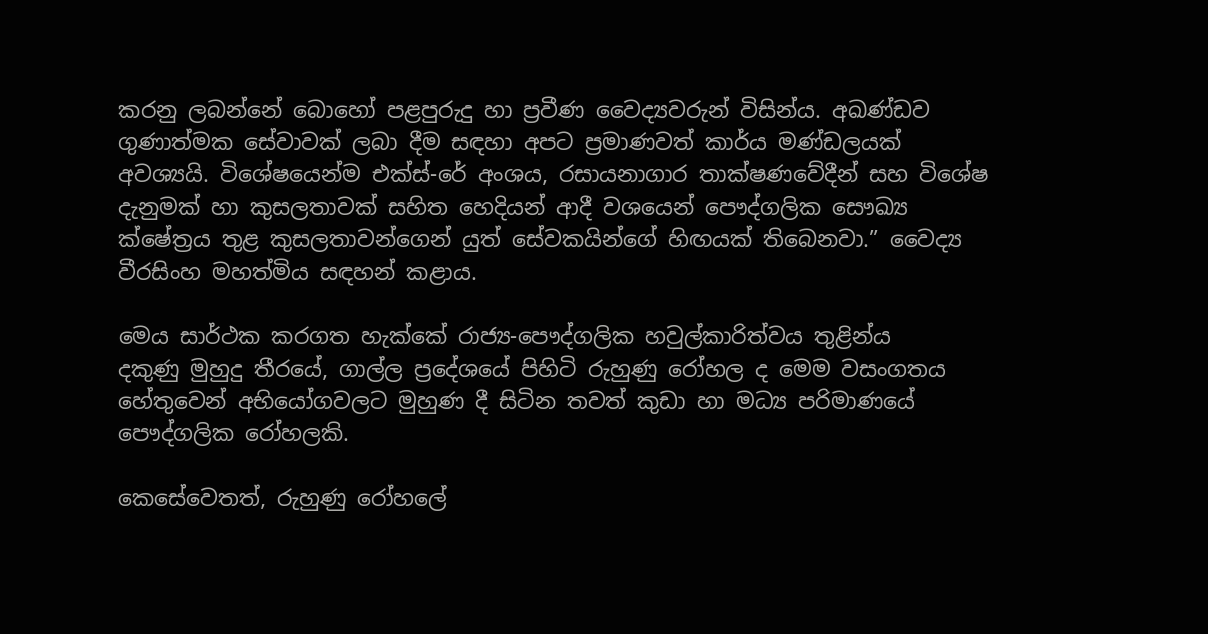කරනු ලබන්නේ බොහෝ පළපුරුදු හා ප්‍රවීණ වෛද්‍යවරුන් විසින්ය. අඛණ්ඩව ගුණාත්මක සේවාවක් ලබා දීම සඳහා අපට ප්‍රමාණවත් කාර්ය මණ්ඩලයක් අවශ්‍යයි. විශේෂයෙන්ම එක්ස්-රේ අංශය, රසායනාගාර තාක්ෂණවේදීන් සහ විශේෂ දැනුමක් හා කුසලතාවක් සහිත හෙදියන් ආදී වශයෙන් පෞද්ගලික සෞඛ්‍ය ක්ෂේත්‍රය තුළ කුසලතාවන්ගෙන් යුත් සේවකයින්ගේ හිඟයක් තිබෙනවා.” වෛද්‍ය වීරසිංහ මහත්මිය සඳහන් කළාය.

මෙය සාර්ථක කරගත හැක්කේ රාජ්‍ය-පෞද්ගලික හවුල්කාරිත්වය තුළින්ය
දකුණු මුහුදු තීරයේ, ගාල්ල ප්‍රදේශයේ පිහිටි රුහුණු රෝහල ද මෙම වසංගතය හේතුවෙන් අභියෝගවලට මුහුණ දී සිටින තවත් කුඩා හා මධ්‍ය පරිමාණයේ පෞද්ගලික රෝහලකි.

කෙසේවෙතත්, රුහුණු රෝහලේ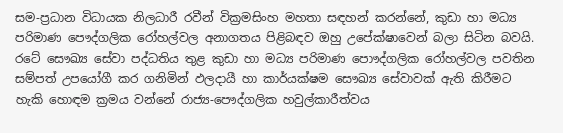සම-ප්‍රධාන විධායක නිලධාරී රවීන් වික්‍රමසිංහ මහතා සඳහන් කරන්නේ, කුඩා හා මධ්‍ය පරිමාණ පෞද්ගලික රෝහල්වල අනාගතය පිළිබඳව ඔහු උපේක්ෂාවෙන් බලා සිටින බවයි. රටේ සෞඛ්‍ය සේවා පද්ධතිය තුළ කුඩා හා මධ්‍ය පරිමාණ පොෟද්ගලික රෝහල්වල පවතින සම්පත් උපයෝගී කර ගනිමින් ඵලදායී හා කාර්යක්ෂම සෞඛ්‍ය සේවාවක් ඇති කිරීමට හැකි හොඳම ක්‍රමය වන්නේ රාජ්‍ය-පෞද්ගලික හවුල්කාරීත්වය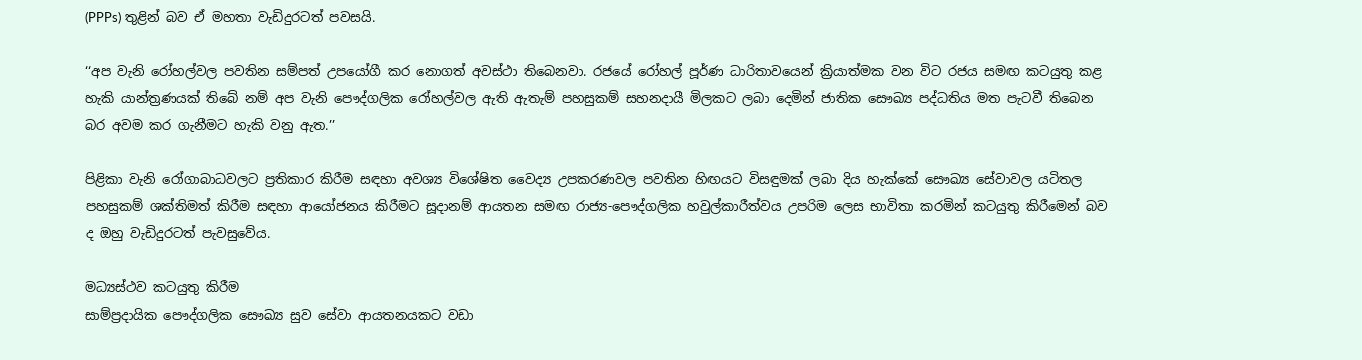(PPPs) තුළින් බව ඒ මහතා වැඩිදුරටත් පවසයි.

‘‘අප වැනි රෝහල්වල පවතින සම්පත් උපයෝගී කර නොගත් අවස්ථා තිබෙනවා. රජයේ රෝහල් පූර්ණ ධාරිතාවයෙන් ක්‍රියාත්මක වන විට රජය සමඟ කටයුතු කළ හැකි යාන්ත්‍රණයක් තිබේ නම් අප වැනි පෞද්ගලික රෝහල්වල ඇති ඇතැම් පහසුකම් සහනදායී මිලකට ලබා දෙමින් ජාතික සෞඛ්‍ය පද්ධතිය මත පැටවී තිබෙන බර අවම කර ගැනීමට හැකි වනු ඇත.’’

පිළිකා වැනි රෝගාබාධවලට ප්‍රතිකාර කිරීම සඳහා අවශ්‍ය විශේෂිත වෛද්‍ය උපකරණවල පවතින හිඟයට විසඳුමක් ලබා දිය හැක්කේ සෞඛ්‍ය සේවාවල යටිතල පහසුකම් ශක්තිමත් කිරීම සඳහා ආයෝජනය කිරීමට සූදානම් ආයතන සමඟ රාජ්‍ය-පෞද්ගලික හවුල්කාරීත්වය උපරිම ලෙස භාවිතා කරමින් කටයුතු කිරීමෙන් බව ද ඔහු වැඩිදුරටත් පැවසුවේය.

මධ්‍යස්ථව කටයුතු කිරීම
සාම්ප්‍රදායික පෞද්ගලික සෞඛ්‍ය සුව සේවා ආයතනයකට වඩා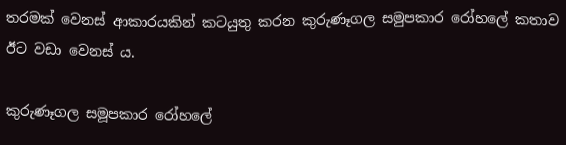තරමක් වෙනස් ආකාරයකින් කටයුතු කරන කුරුණෑගල සමුපකාර රෝහලේ කතාව ඊට වඩා වෙනස් ය.

කුරුණෑගල සමූපකාර රෝහලේ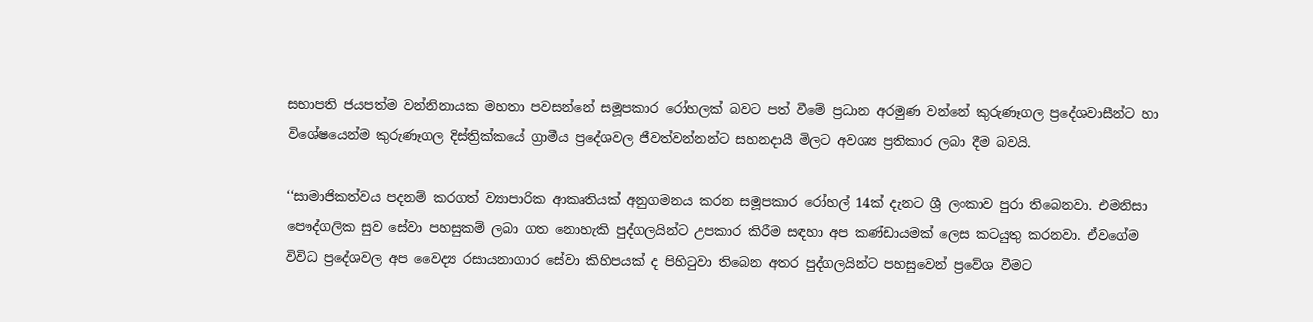සභාපති ජයපත්ම වන්නිනායක මහතා පවසන්නේ සමූපකාර රෝහලක් බවට පත් වීමේ ප්‍රධාන අරමුණ වන්නේ කුරුණෑගල ප්‍රදේශවාසීන්ට හා විශේෂයෙන්ම කුරුණෑගල දිස්ත්‍රික්කයේ ග්‍රාමීය ප්‍රදේශවල ජීවත්වන්නන්ට සහනදායී මිලට අවශ්‍ය ප්‍රතිකාර ලබා දීම බවයි.

‘‘සාමාජිකත්වය පදනම් කරගත් ව්‍යාපාරික ආකෘතියක් අනුගමනය කරන සමූපකාර රෝහල් 14ක් දැනට ශ්‍රී ලංකාව පුරා තිබෙනවා. එමනිසා පෞද්ගලික සුව සේවා පහසුකම් ලබා ගත නොහැකි පුද්ගලයින්ට උපකාර කිරීම සඳහා අප කණ්ඩායමක් ලෙස කටයුතු කරනවා. ඒවගේම විවිධ ප්‍රදේශවල අප වෛද්‍ය රසායනාගාර සේවා කිහිපයක් ද පිහිටුවා තිබෙන අතර පුද්ගලයින්ට පහසුවෙන් ප්‍රවේශ වීමට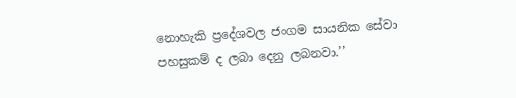නොහැකි ප්‍රදේශවල ජංගම සායනික සේවා පහසුකම් ද ලබා දෙනු ලබනවා.’’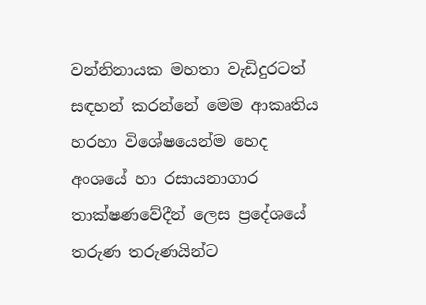වන්නිනායක මහතා වැඩිදුරටත් සඳහන් කරන්නේ මෙම ආකෘතිය හරහා විශේෂයෙන්ම හෙද අංශයේ හා රසායනාගාර තාක්ෂණවේදීන් ලෙස ප්‍රදේශයේ තරුණ තරුණයින්ට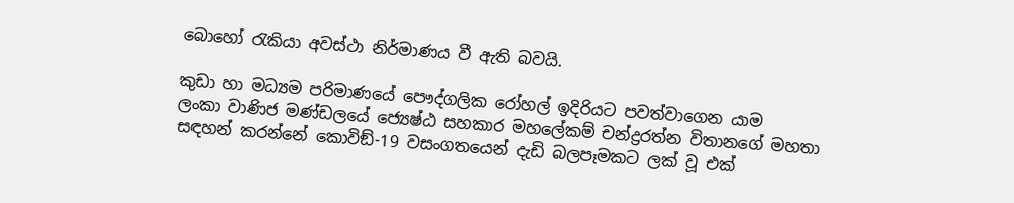බොහෝ රැකියා අවස්ථා නිර්මාණය වී ඇති බවයි.

කුඩා හා මධ්‍යම පරිමාණයේ පෞද්ගලික රෝහල් ඉදිරියට පවත්වාගෙන යාම
ලංකා වාණිජ මණ්ඩලයේ ජ්‍යෙෂ්ඨ සහකාර මහලේකම් චන්ද්‍රරත්න විතානගේ මහතා සඳහන් කරන්නේ කොවිඞ්-19 වසංගතයෙන් දැඩි බලපෑමකට ලක් වූ එක්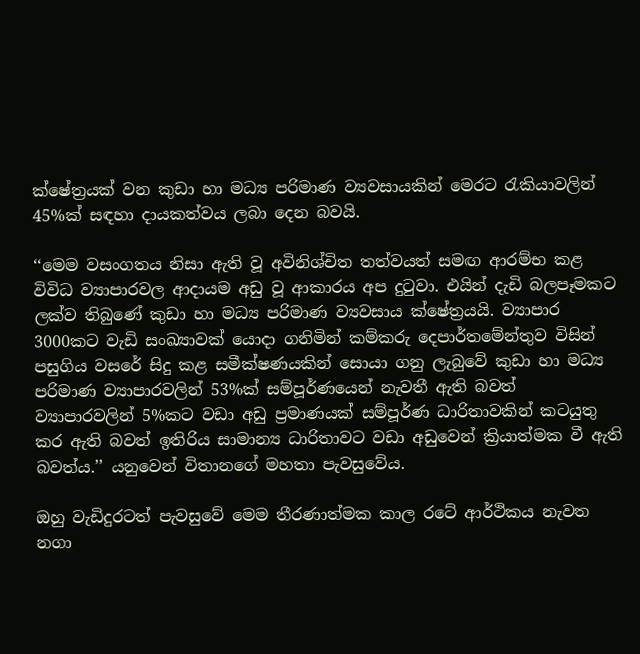ක්ෂේත්‍රයක් වන කුඩා හා මධ්‍ය පරිමාණ ව්‍යවසායකින් මෙරට රැකියාවලින් 45%ක් සඳහා දායකත්වය ලබා දෙන බවයි.

‘‘මෙම වසංගතය නිසා ඇති වූ අවිනිශ්චිත තත්වයත් සමඟ ආරම්භ කළ විවිධ ව්‍යාපාරවල ආදායම අඩු වූ ආකාරය අප දුටුවා. එයින් දැඩි බලපෑමකට ලක්ව තිබුණේ කුඩා හා මධ්‍ය පරිමාණ ව්‍යවසාය ක්ෂේත්‍රයයි. ව්‍යාපාර 3000කට වැඩි සංඛ්‍යාවක් යොදා ගනිමින් කම්කරු දෙපාර්තමේන්තුව විසින් පසුගිය වසරේ සිදු කළ සමීක්ෂණයකින් සොයා ගනු ලැබුවේ කුඩා හා මධ්‍ය පරිමාණ ව්‍යාපාරවලින් 53%ක් සම්පූර්ණයෙන් නැවතී ඇති බවත් ව්‍යාපාරවලින් 5%කට වඩා අඩු ප්‍රමාණයක් සම්පූර්ණ ධාරිතාවකින් කටයුතු කර ඇති බවත් ඉතිරිය සාමාන්‍ය ධාරිතාවට වඩා අඩුවෙන් ක්‍රියාත්මක වී ඇති බවත්ය.’’ යනුවෙන් විතානගේ මහතා පැවසුවේය.

ඔහු වැඩිදුරටත් පැවසුවේ මෙම තීරණාත්මක කාල රටේ ආර්ථිකය නැවත නගා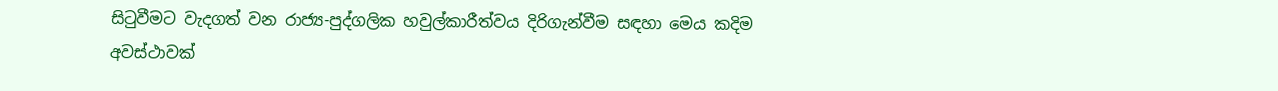සිටුවීමට වැදගත් වන රාජ්‍ය-පුද්ගලික හවුල්කාරීත්වය දිරිගැන්වීම සඳහා මෙය කදිම අවස්ථාවක්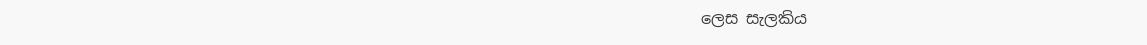ලෙස සැලකිය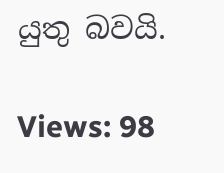යුතු බවයි.

Views: 98